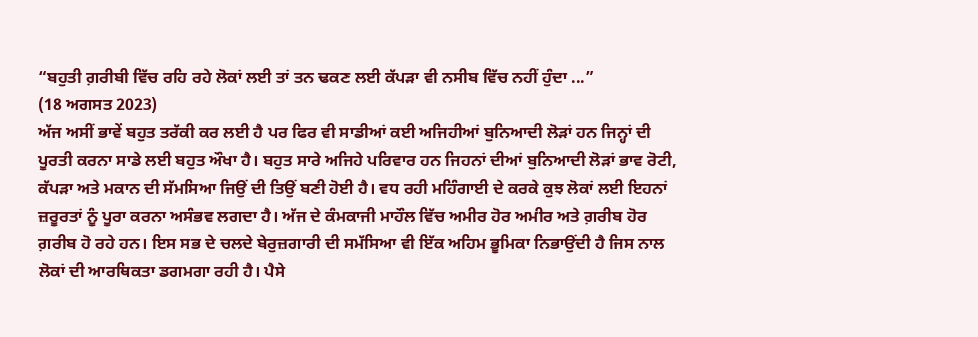“ਬਹੁਤੀ ਗ਼ਰੀਬੀ ਵਿੱਚ ਰਹਿ ਰਹੇ ਲੋਕਾਂ ਲਈ ਤਾਂ ਤਨ ਢਕਣ ਲਈ ਕੱਪੜਾ ਵੀ ਨਸੀਬ ਵਿੱਚ ਨਹੀਂ ਹੁੰਦਾ ...”
(18 ਅਗਸਤ 2023)
ਅੱਜ ਅਸੀਂ ਭਾਵੇਂ ਬਹੁਤ ਤਰੱਕੀ ਕਰ ਲਈ ਹੈ ਪਰ ਫਿਰ ਵੀ ਸਾਡੀਆਂ ਕਈ ਅਜਿਹੀਆਂ ਬੁਨਿਆਦੀ ਲੋੜਾਂ ਹਨ ਜਿਨ੍ਹਾਂ ਦੀ ਪੂਰਤੀ ਕਰਨਾ ਸਾਡੇ ਲਈ ਬਹੁਤ ਔਖਾ ਹੈ। ਬਹੁਤ ਸਾਰੇ ਅਜਿਹੇ ਪਰਿਵਾਰ ਹਨ ਜਿਹਨਾਂ ਦੀਆਂ ਬੁਨਿਆਦੀ ਲੋੜਾਂ ਭਾਵ ਰੋਟੀ, ਕੱਪੜਾ ਅਤੇ ਮਕਾਨ ਦੀ ਸੱਮਸਿਆ ਜਿਉਂ ਦੀ ਤਿਉਂ ਬਣੀ ਹੋਈ ਹੈ। ਵਧ ਰਹੀ ਮਹਿੰਗਾਈ ਦੇ ਕਰਕੇ ਕੁਝ ਲੋਕਾਂ ਲਈ ਇਹਨਾਂ ਜ਼ਰੂਰਤਾਂ ਨੂੰ ਪੂਰਾ ਕਰਨਾ ਅਸੰਭਵ ਲਗਦਾ ਹੈ। ਅੱਜ ਦੇ ਕੰਮਕਾਜੀ ਮਾਹੌਲ ਵਿੱਚ ਅਮੀਰ ਹੋਰ ਅਮੀਰ ਅਤੇ ਗ਼ਰੀਬ ਹੋਰ ਗ਼ਰੀਬ ਹੋ ਰਹੇ ਹਨ। ਇਸ ਸਭ ਦੇ ਚਲਦੇ ਬੇਰੁਜ਼ਗਾਰੀ ਦੀ ਸਮੱਸਿਆ ਵੀ ਇੱਕ ਅਹਿਮ ਭੂਮਿਕਾ ਨਿਭਾਉਂਦੀ ਹੈ ਜਿਸ ਨਾਲ ਲੋਕਾਂ ਦੀ ਆਰਥਿਕਤਾ ਡਗਮਗਾ ਰਹੀ ਹੈ। ਪੈਸੇ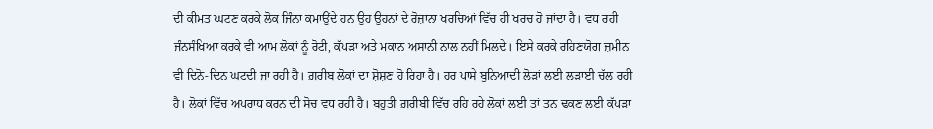ਦੀ ਕੀਮਤ ਘਟਣ ਕਰਕੇ ਲੋਕ ਜਿੰਨਾ ਕਮਾਉਂਦੇ ਹਨ ਉਹ ਉਹਨਾਂ ਦੇ ਰੋਜ਼ਾਨਾ ਖਰਚਿਆਂ ਵਿੱਚ ਹੀ ਖਰਚ ਹੋ ਜਾਂਦਾ ਹੈ। ਵਧ ਰਹੀ ਜੰਨਸੰਖਿਆ ਕਰਕੇ ਵੀ ਆਮ ਲੋਕਾਂ ਨੂੰ ਰੋਟੀ, ਕੱਪੜਾ ਅਤੇ ਮਕਾਨ ਅਸਾਨੀ ਨਾਲ ਨਹੀਂ ਮਿਲਦੇ। ਇਸੇ ਕਰਕੇ ਰਹਿਣਯੋਗ ਜ਼ਮੀਨ ਵੀ ਦਿਨੋ-ਦਿਨ ਘਟਦੀ ਜਾ ਰਹੀ ਹੈ। ਗ਼ਰੀਬ ਲੋਕਾਂ ਦਾ ਸ਼ੋਸ਼ਣ ਹੋ ਰਿਹਾ ਹੈ। ਹਰ ਪਾਸੇ ਬੁਨਿਆਦੀ ਲੋੜਾਂ ਲਈ ਲੜਾਈ ਚੱਲ ਰਹੀ ਹੈ। ਲੋਕਾਂ ਵਿੱਚ ਅਪਰਾਧ ਕਰਨ ਦੀ ਸੋਚ ਵਧ ਰਹੀ ਹੈ। ਬਹੁਤੀ ਗ਼ਰੀਬੀ ਵਿੱਚ ਰਹਿ ਰਹੇ ਲੋਕਾਂ ਲਈ ਤਾਂ ਤਨ ਢਕਣ ਲਈ ਕੱਪੜਾ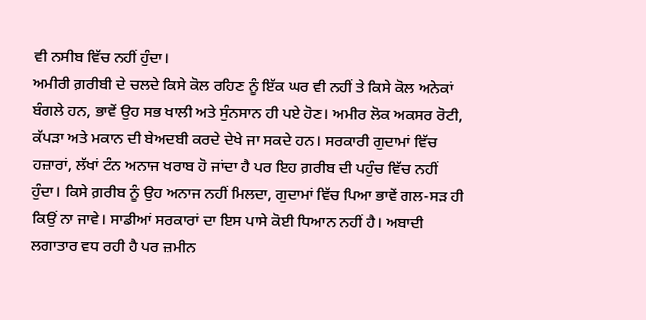ਵੀ ਨਸੀਬ ਵਿੱਚ ਨਹੀਂ ਹੁੰਦਾ।
ਅਮੀਰੀ ਗ਼ਰੀਬੀ ਦੇ ਚਲਦੇ ਕਿਸੇ ਕੋਲ ਰਹਿਣ ਨੂੰ ਇੱਕ ਘਰ ਵੀ ਨਹੀਂ ਤੇ ਕਿਸੇ ਕੋਲ ਅਨੇਕਾਂ ਬੰਗਲੇ ਹਨ, ਭਾਵੇਂ ਉਹ ਸਭ ਖਾਲੀ ਅਤੇ ਸੁੰਨਸਾਨ ਹੀ ਪਏ ਹੋਣ। ਅਮੀਰ ਲੋਕ ਅਕਸਰ ਰੋਟੀ, ਕੱਪੜਾ ਅਤੇ ਮਕਾਨ ਦੀ ਬੇਅਦਬੀ ਕਰਦੇ ਦੇਖੇ ਜਾ ਸਕਦੇ ਹਨ। ਸਰਕਾਰੀ ਗੁਦਾਮਾਂ ਵਿੱਚ ਹਜ਼ਾਰਾਂ, ਲੱਖਾਂ ਟੰਨ ਅਨਾਜ ਖਰਾਬ ਹੋ ਜਾਂਦਾ ਹੈ ਪਰ ਇਹ ਗ਼ਰੀਬ ਦੀ ਪਹੁੰਚ ਵਿੱਚ ਨਹੀਂ ਹੁੰਦਾ। ਕਿਸੇ ਗ਼ਰੀਬ ਨੂੰ ਉਹ ਅਨਾਜ ਨਹੀਂ ਮਿਲਦਾ, ਗੁਦਾਮਾਂ ਵਿੱਚ ਪਿਆ ਭਾਵੇਂ ਗਲ-ਸੜ ਹੀ ਕਿਉਂ ਨਾ ਜਾਵੇ। ਸਾਡੀਆਂ ਸਰਕਾਰਾਂ ਦਾ ਇਸ ਪਾਸੇ ਕੋਈ ਧਿਆਨ ਨਹੀਂ ਹੈ। ਅਬਾਦੀ ਲਗਾਤਾਰ ਵਧ ਰਹੀ ਹੈ ਪਰ ਜ਼ਮੀਨ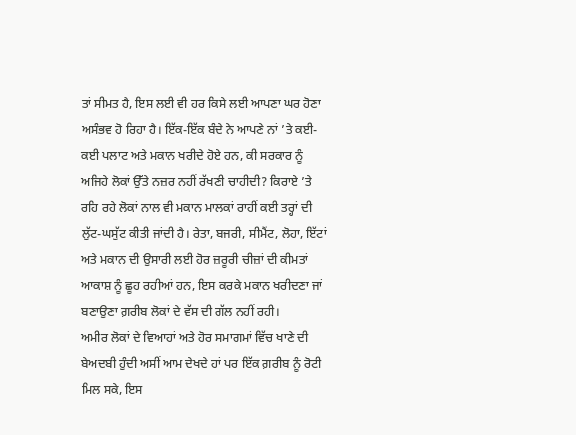ਤਾਂ ਸੀਮਤ ਹੈ, ਇਸ ਲਈ ਵੀ ਹਰ ਕਿਸੇ ਲਈ ਆਪਣਾ ਘਰ ਹੋਣਾ ਅਸੰਭਵ ਹੋ ਰਿਹਾ ਹੈ। ਇੱਕ-ਇੱਕ ਬੰਦੇ ਨੇ ਆਪਣੇ ਨਾਂ ’ਤੇ ਕਈ-ਕਈ ਪਲਾਟ ਅਤੇ ਮਕਾਨ ਖਰੀਦੇ ਹੋਏ ਹਨ, ਕੀ ਸਰਕਾਰ ਨੂੰ ਅਜਿਹੇ ਲੋਕਾਂ ਉੱਤੇ ਨਜ਼ਰ ਨਹੀਂ ਰੱਖਣੀ ਚਾਹੀਦੀ? ਕਿਰਾਏ ’ਤੇ ਰਹਿ ਰਹੇ ਲੋਕਾਂ ਨਾਲ ਵੀ ਮਕਾਨ ਮਾਲਕਾਂ ਰਾਹੀਂ ਕਈ ਤਰ੍ਹਾਂ ਦੀ ਲੁੱਟ-ਘਸੁੱਟ ਕੀਤੀ ਜਾਂਦੀ ਹੈ। ਰੇਤਾ, ਬਜਰੀ, ਸੀਮੈਂਟ, ਲੋਹਾ, ਇੱਟਾਂ ਅਤੇ ਮਕਾਨ ਦੀ ਉਸਾਰੀ ਲਈ ਹੋਰ ਜ਼ਰੂਰੀ ਚੀਜ਼ਾਂ ਦੀ ਕੀਮਤਾਂ ਆਕਾਸ਼ ਨੂੰ ਛੂਹ ਰਹੀਆਂ ਹਨ, ਇਸ ਕਰਕੇ ਮਕਾਨ ਖਰੀਦਣਾ ਜਾਂ ਬਣਾਉਣਾ ਗ਼ਰੀਬ ਲੋਕਾਂ ਦੇ ਵੱਸ ਦੀ ਗੱਲ ਨਹੀਂ ਰਹੀ।
ਅਮੀਰ ਲੋਕਾਂ ਦੇ ਵਿਆਹਾਂ ਅਤੇ ਹੋਰ ਸਮਾਗਮਾਂ ਵਿੱਚ ਖਾਣੇ ਦੀ ਬੇਅਦਬੀ ਹੁੰਦੀ ਅਸੀਂ ਆਮ ਦੇਖਦੇ ਹਾਂ ਪਰ ਇੱਕ ਗ਼ਰੀਬ ਨੂੰ ਰੋਟੀ ਮਿਲ ਸਕੇ, ਇਸ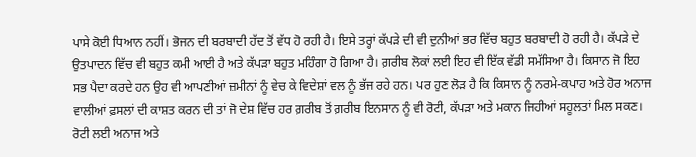ਪਾਸੇ ਕੋਈ ਧਿਆਨ ਨਹੀਂ। ਭੋਜਨ ਦੀ ਬਰਬਾਦੀ ਹੱਦ ਤੋਂ ਵੱਧ ਹੋ ਰਹੀ ਹੈ। ਇਸੇ ਤਰ੍ਹਾਂ ਕੱਪੜੇ ਦੀ ਵੀ ਦੁਨੀਆਂ ਭਰ ਵਿੱਚ ਬਹੁਤ ਬਰਬਾਦੀ ਹੋ ਰਹੀ ਹੈ। ਕੱਪੜੇ ਦੇ ਉਤਪਾਦਨ ਵਿੱਚ ਵੀ ਬਹੁਤ ਕਮੀ ਆਈ ਹੈ ਅਤੇ ਕੱਪੜਾ ਬਹੁਤ ਮਹਿੰਗਾ ਹੋ ਗਿਆ ਹੈ। ਗ਼ਰੀਬ ਲੋਕਾਂ ਲਈ ਇਹ ਵੀ ਇੱਕ ਵੱਡੀ ਸਮੱਸਿਆ ਹੈ। ਕਿਸਾਨ ਜੋ ਇਹ ਸਭ ਪੈਦਾ ਕਰਦੇ ਹਨ ਉਹ ਵੀ ਆਪਣੀਆਂ ਜ਼ਮੀਨਾਂ ਨੂੰ ਵੇਚ ਕੇ ਵਿਦੇਸ਼ਾਂ ਵਲ ਨੂੰ ਭੱਜ ਰਹੇ ਹਨ। ਪਰ ਹੁਣ ਲੋੜ ਹੈ ਕਿ ਕਿਸਾਨ ਨੂੰ ਨਰਮੇ-ਕਪਾਹ ਅਤੇ ਹੋਰ ਅਨਾਜ ਵਾਲੀਆਂ ਫ਼ਸਲਾਂ ਦੀ ਕਾਸ਼ਤ ਕਰਨ ਦੀ ਤਾਂ ਜੋ ਦੇਸ਼ ਵਿੱਚ ਹਰ ਗ਼ਰੀਬ ਤੋਂ ਗ਼ਰੀਬ ਇਨਸਾਨ ਨੂੰ ਵੀ ਰੋਟੀ, ਕੱਪੜਾ ਅਤੇ ਮਕਾਨ ਜਿਹੀਆਂ ਸਹੂਲਤਾਂ ਮਿਲ ਸਕਣ। ਰੋਟੀ ਲਈ ਅਨਾਜ ਅਤੇ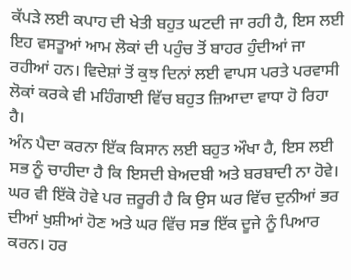ਕੱਪੜੇ ਲਈ ਕਪਾਹ ਦੀ ਖੇਤੀ ਬਹੁਤ ਘਟਦੀ ਜਾ ਰਹੀ ਹੈ, ਇਸ ਲਈ ਇਹ ਵਸਤੂਆਂ ਆਮ ਲੋਕਾਂ ਦੀ ਪਹੁੰਚ ਤੋਂ ਬਾਹਰ ਹੁੰਦੀਆਂ ਜਾ ਰਹੀਆਂ ਹਨ। ਵਿਦੇਸ਼ਾਂ ਤੋਂ ਕੁਝ ਦਿਨਾਂ ਲਈ ਵਾਪਸ ਪਰਤੇ ਪਰਵਾਸੀ ਲੋਕਾਂ ਕਰਕੇ ਵੀ ਮਹਿੰਗਾਈ ਵਿੱਚ ਬਹੁਤ ਜ਼ਿਆਦਾ ਵਾਧਾ ਹੋ ਰਿਹਾ ਹੈ।
ਅੰਨ ਪੈਦਾ ਕਰਨਾ ਇੱਕ ਕਿਸਾਨ ਲਈ ਬਹੁਤ ਔਖਾ ਹੈ, ਇਸ ਲਈ ਸਭ ਨੂੰ ਚਾਹੀਦਾ ਹੈ ਕਿ ਇਸਦੀ ਬੇਅਦਬੀ ਅਤੇ ਬਰਬਾਦੀ ਨਾ ਹੋਵੇ। ਘਰ ਵੀ ਇੱਕੋ ਹੋਵੇ ਪਰ ਜ਼ਰੂਰੀ ਹੈ ਕਿ ਉਸ ਘਰ ਵਿੱਚ ਦੁਨੀਆਂ ਭਰ ਦੀਆਂ ਖੁਸ਼ੀਆਂ ਹੋਣ ਅਤੇ ਘਰ ਵਿੱਚ ਸਭ ਇੱਕ ਦੂਜੇ ਨੂੰ ਪਿਆਰ ਕਰਨ। ਹਰ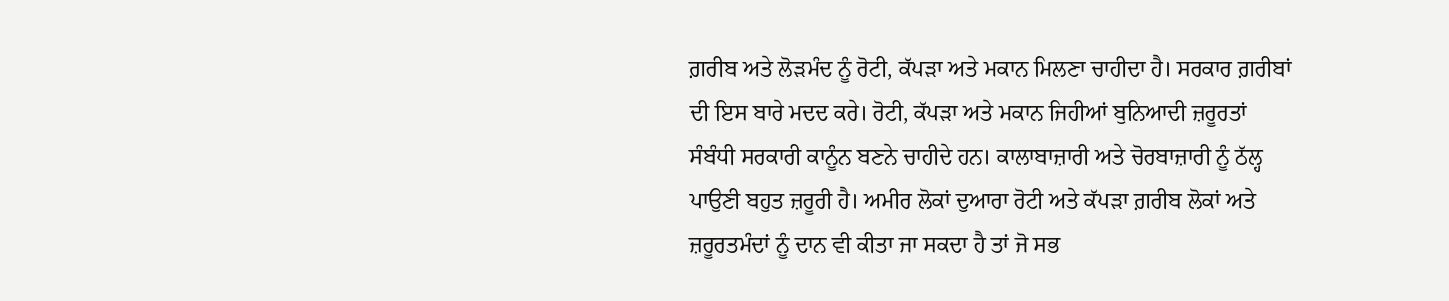ਗ਼ਰੀਬ ਅਤੇ ਲੋੜਮੰਦ ਨੂੰ ਰੋਟੀ, ਕੱਪੜਾ ਅਤੇ ਮਕਾਨ ਮਿਲਣਾ ਚਾਹੀਦਾ ਹੈ। ਸਰਕਾਰ ਗ਼ਰੀਬਾਂ ਦੀ ਇਸ ਬਾਰੇ ਮਦਦ ਕਰੇ। ਰੋਟੀ, ਕੱਪੜਾ ਅਤੇ ਮਕਾਨ ਜਿਹੀਆਂ ਬੁਨਿਆਦੀ ਜ਼ਰੂਰਤਾਂ ਸੰਬੰਧੀ ਸਰਕਾਰੀ ਕਾਨੂੰਨ ਬਣਨੇ ਚਾਹੀਦੇ ਹਨ। ਕਾਲਾਬਾਜ਼ਾਰੀ ਅਤੇ ਚੋਰਬਾਜ਼ਾਰੀ ਨੂੰ ਠੱਲ੍ਹ ਪਾਉਣੀ ਬਹੁਤ ਜ਼ਰੂਰੀ ਹੈ। ਅਮੀਰ ਲੋਕਾਂ ਦੁਆਰਾ ਰੋਟੀ ਅਤੇ ਕੱਪੜਾ ਗ਼ਰੀਬ ਲੋਕਾਂ ਅਤੇ ਜ਼ਰੂਰਤਮੰਦਾਂ ਨੂੰ ਦਾਨ ਵੀ ਕੀਤਾ ਜਾ ਸਕਦਾ ਹੈ ਤਾਂ ਜੋ ਸਭ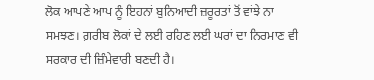ਲੋਕ ਆਪਣੇ ਆਪ ਨੂੰ ਇਹਨਾਂ ਬੁਨਿਆਦੀ ਜ਼ਰੂਰਤਾਂ ਤੋਂ ਵਾਂਝੇ ਨਾ ਸਮਝਣ। ਗ਼ਰੀਬ ਲੋਕਾਂ ਦੇ ਲਈ ਰਹਿਣ ਲਈ ਘਰਾਂ ਦਾ ਨਿਰਮਾਣ ਵੀ ਸਰਕਾਰ ਦੀ ਜ਼ਿੰਮੇਵਾਰੀ ਬਣਦੀ ਹੈ।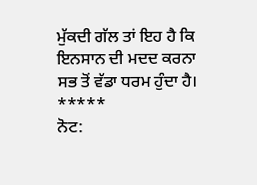ਮੁੱਕਦੀ ਗੱਲ ਤਾਂ ਇਹ ਹੈ ਕਿ ਇਨਸਾਨ ਦੀ ਮਦਦ ਕਰਨਾ ਸਭ ਤੋਂ ਵੱਡਾ ਧਰਮ ਹੁੰਦਾ ਹੈ।
*****
ਨੋਟ: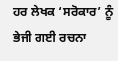ਹਰ ਲੇਖਕ ‘ਸਰੋਕਾਰ’ ਨੂੰ ਭੇਜੀ ਗਈ ਰਚਨਾ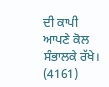ਦੀ ਕਾਪੀ ਆਪਣੇ ਕੋਲ ਸੰਭਾਲਕੇ ਰੱਖੇ।
(4161)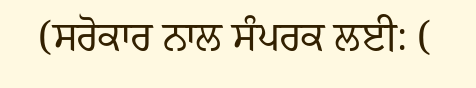(ਸਰੋਕਾਰ ਨਾਲ ਸੰਪਰਕ ਲਈ: (